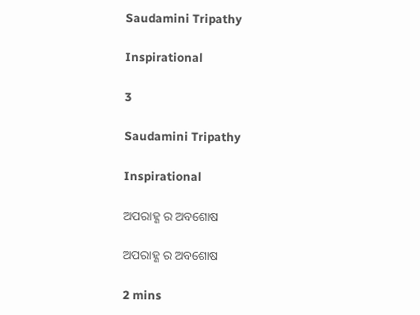Saudamini Tripathy

Inspirational

3

Saudamini Tripathy

Inspirational

ଅପରାହ୍ଣ ର ଅବଶୋଷ

ଅପରାହ୍ଣ ର ଅବଶୋଷ

2 mins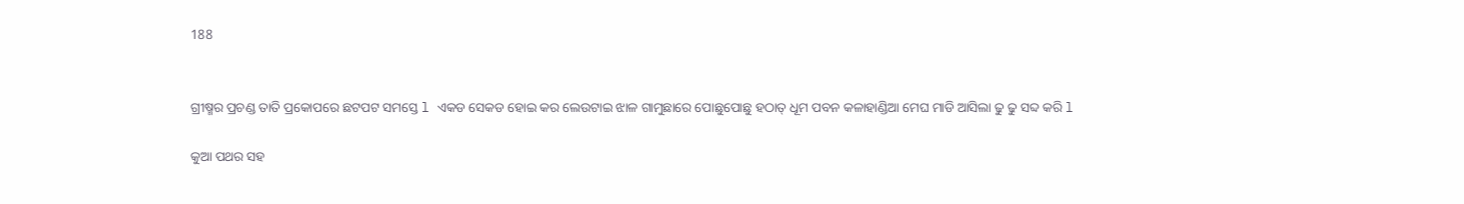188


ଗ୍ରୀଷ୍ମର ପ୍ରଚଣ୍ଡ ତାତି ପ୍ରକୋପରେ ଛଟପଟ ସମସ୍ତେ l ଏକଡ ସେକଡ ହୋଇ କର ଲେଉଟାଇ ଝାଳ ଗାମୁଛାରେ ପୋଛୁପୋଛୁ ହଠାତ୍ ଧୂମ ପବନ କଳାହାଣ୍ଡିଆ ମେଘ ମାଡି ଆସିଲା ଢୁ ଢୁ ସବ୍ଦ କରି l

କୁଆ ପଥର ସହ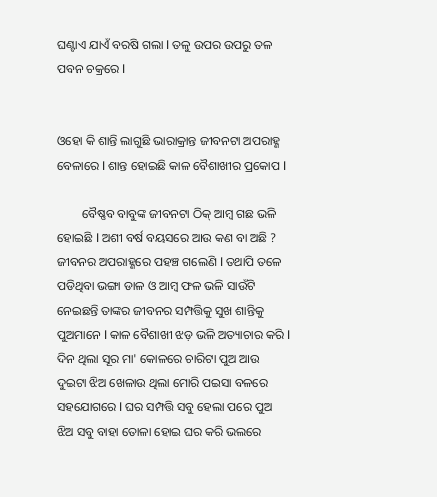ଘଣ୍ଟାଏ ଯାଏଁ ବରଷି ଗଲା l ତଳୁ ଉପର ଉପରୁ ତଳ ପବନ ଚକ୍ରରେ l


ଓହୋ କି ଶାନ୍ତି ଲାଗୁଛି ଭାରାକ୍ରାନ୍ତ ଜୀବନଟା ଅପରାହ୍ଣ ବେଳାରେ l ଶାନ୍ତ ହୋଇଛି କାଳ ବୈଶାଖୀର ପ୍ରକୋପ l

        ବୈଷ୍ଣବ ବାବୁଙ୍କ ଜୀବନଟା ଠିକ୍ ଆମ୍ବ ଗଛ ଭଳି ହୋଇଛି l ଅଶୀ ବର୍ଷ ବୟସରେ ଆଉ କଣ ବା ଅଛି ? ଜୀବନର ଅପରାହ୍ଣରେ ପହଞ୍ଚ ଗଲେଣି l ତଥାପି ତଳେ ପଡିଥିବା ଭଙ୍ଗା ଡାଳ ଓ ଆମ୍ବ ଫଳ ଭଳି ସାଉଁଟି ନେଇଛନ୍ତି ତାଙ୍କର ଜୀବନର ସମ୍ପତ୍ତିକୁ ସୁଖ ଶାନ୍ତିକୁ ପୁଅମାନେ l କାଳ ବୈଶାଖୀ ଝଡ଼ ଭଳି ଅତ୍ୟାଚାର କରି l ଦିନ ଥିଲା ସୂର ମା' କୋଳରେ ଚାରିଟା ପୁଅ ଆଉ ଦୁଇଟା ଝିଅ ଖେଳାଉ ଥିଲା ମୋରି ପଇସା ବଳରେ ସହଯୋଗରେ l ଘର ସମ୍ପତ୍ତି ସବୁ ହେଲା ପରେ ପୁଅ ଝିଅ ସବୁ ବାହା ତୋଳା ହୋଇ ଘର କରି ଭଲରେ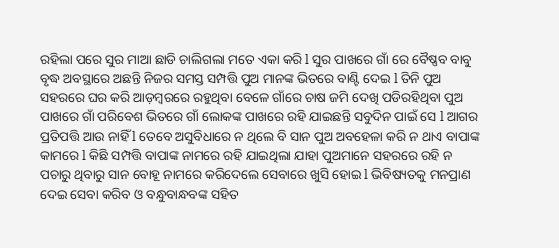ରହିଲା ପରେ ସୁର ମାଆ ଛାଡି ଚାଲିଗଲା ମତେ ଏକା କରି l ସୁର ପାଖରେ ଗାଁ ରେ ବୈଷ୍ଣବ ବାବୁ ବୃଦ୍ଧ ଅବସ୍ଥାରେ ଅଛନ୍ତି ନିଜର ସମସ୍ତ ସମ୍ପତ୍ତି ପୁଅ ମାନଙ୍କ ଭିତରେ ବାଣ୍ଟି ଦେଇ l ତିନି ପୁଅ ସହରରେ ଘର କରି ଆଡ଼ମ୍ବରରେ ରହୁଥିବା ବେଳେ ଗାଁରେ ଚାଷ ଜମି ଦେଖି ପଡିରହିଥିବା ପୁଅ ପାଖରେ ଗାଁ ପରିବେଶ ଭିତରେ ଗାଁ ଲୋକଙ୍କ ପାଖରେ ରହି ଯାଇଛନ୍ତି ସବୁଦିନ ପାଇଁ ସେ l ଆଗର ପ୍ରତିପତ୍ତି ଆଉ ନାହିଁ l ତେବେ ଅସୁବିଧାରେ ନ ଥିଲେ ବି ସାନ ପୁଅ ଅବହେଳା କରି ନ ଥାଏ ବାପାଙ୍କ କାମରେ l କିଛି ସମ୍ପତ୍ତି ବାପାଙ୍କ ନାମରେ ରହି ଯାଇଥିଲା ଯାହା ପୁଅମାନେ ସହରରେ ରହି ନ ପଚାରୁ ଥିବାରୁ ସାନ ବୋହୂ ନାମରେ କରିଦେଲେ ସେବାରେ ଖୁସି ହୋଇ l ଭିବିଷ୍ୟତକୁ ମନପ୍ରାଣ ଦେଇ ସେବା କରିବ ଓ ବନ୍ଧୁବାନ୍ଧବଙ୍କ ସହିତ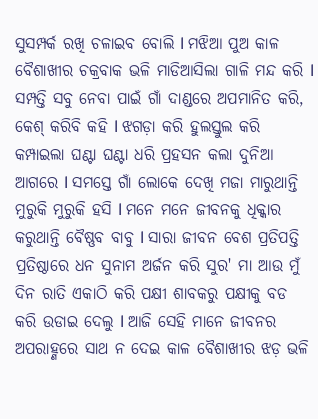ସୁସମ୍ପର୍କ ରଖି ଚଳାଇବ ବୋଲି l ମଝିଆ ପୁଅ କାଳ ବୈଶାଖୀର ଚକ୍ରବାକ ଭଳି ମାଡିଆସିଲା ଗାଳି ମନ୍ଦ କରି l ସମ୍ପତ୍ତି ସବୁ ନେବା ପାଇଁ ଗାଁ ଦାଣ୍ଡରେ ଅପମାନିତ କରି, କେଶ୍ କରିବି କହି l ଝଗଡ଼ା କରି ହୁଲସ୍ତୁଲ କରି କମ୍ପାଇଲା ଘଣ୍ଟା ଘଣ୍ଟା ଧରି ପ୍ରହସନ କଲା ଦୁନିଆ ଆଗରେ l ସମସ୍ତେ ଗାଁ ଲୋକେ ଦେଖି ମଜା ମାରୁଥାନ୍ତି ମୁରୁକି ମୁରୁକି ହସି l ମନେ ମନେ ଜୀବନକୁ ଧିକ୍କାର କରୁଥାନ୍ତି ବୈଷ୍ଣବ ବାବୁ l ସାରା ଜୀବନ ବେଶ ପ୍ରତିପତ୍ତି ପ୍ରତିଷ୍ଠାରେ ଧନ ସୁନାମ ଅର୍ଜନ କରି ସୁର' ମା ଆଉ ମୁଁ ଦିନ ରାତି ଏକାଠି କରି ପକ୍ଷୀ ଶାବକରୁ ପକ୍ଷୀକୁ ବଡ କରି ଉଡାଇ ଦେଲୁ l ଆଜି ସେହି ମାନେ ଜୀବନର ଅପରାହ୍ଣରେ ସାଥ ନ ଦେଇ କାଳ ବୈଶାଖୀର ଝଡ଼ ଭଳି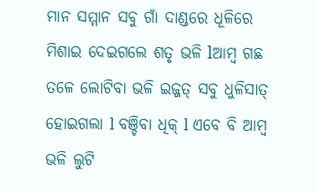ମାନ ସମ୍ମାନ ସବୁ ଗାଁ ଦାଣ୍ଡରେ ଧୂଳିରେ ମିଶାଇ ଦେଇଗଲେ ଶତୃ ଭଳି lଆମ୍ବ ଗଛ ତଳେ ଲୋଟିବା ଭଳି ଇଜ୍ଜତ୍ ସବୁ ଧୁଳିସାତ୍ ହୋଇଗଲା l ବଞ୍ଚିବା ଧିକ୍ l ଏବେ ବି ଆମ୍ବ ଭଳି ଲୁଟି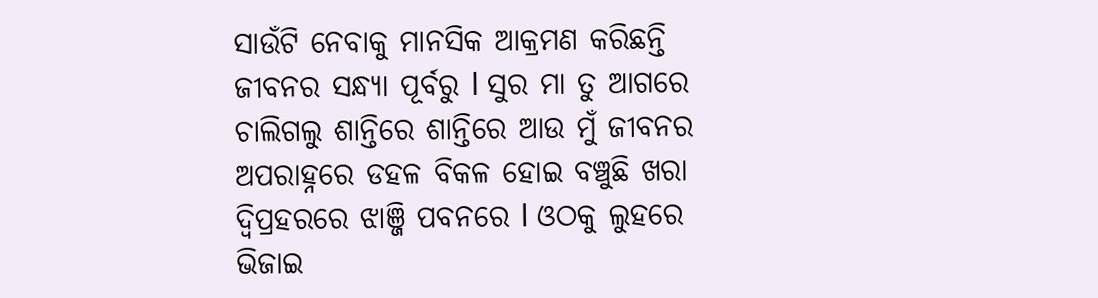ସାଉଁଟି ନେବାକୁ ମାନସିକ ଆକ୍ରମଣ କରିଛନ୍ତି ଜୀବନର ସନ୍ଧ୍ୟା ପୂର୍ବରୁ l ସୁର ମା ତୁ ଆଗରେ ଚାଲିଗଲୁ ଶାନ୍ତିରେ ଶାନ୍ତିରେ ଆଉ ମୁଁ ଜୀବନର ଅପରାହ୍ନରେ ଡହଳ ବିକଳ ହୋଇ ବଞ୍ଚୁଛି ଖରା ଦ୍ଵିପ୍ରହରରେ ଝାଞ୍ଜି ପବନରେ l ଓଠକୁ ଲୁହରେ ଭିଜାଇ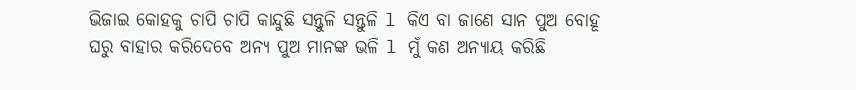ଭିଜାଇ କୋହକୁ ଚାପି ଚାପି କାନ୍ଦୁଛି ସନ୍ତୁଳି ସନ୍ତୁଳି l କିଏ ବା ଜାଣେ ସାନ ପୁଅ ବୋହୂ ଘରୁ ବାହାର କରିଦେବେ ଅନ୍ୟ ପୁଅ ମାନଙ୍କ ଭଳି l ମୁଁ କଣ ଅନ୍ୟାୟ କରିଛି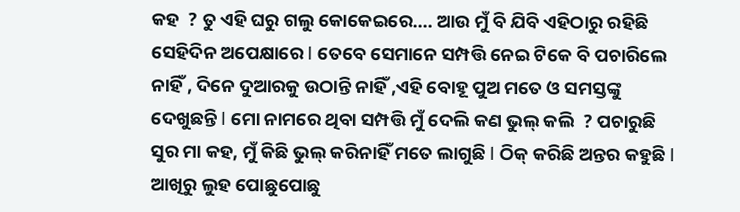କହ  ? ତୁ ଏହି ଘରୁ ଗଲୁ କୋକେଇରେ.... ଆଉ ମୁଁ ବି ଯିବି ଏହିଠାରୁ ରହିଛି ସେହିଦିନ ଅପେକ୍ଷାରେ l ତେବେ ସେମାନେ ସମ୍ପତ୍ତି ନେଇ ଟିକେ ବି ପଚାରିଲେ ନାହିଁ , ଦିନେ ଦୁଆରକୁ ଉଠାନ୍ତି ନାହିଁ ,ଏହି ବୋହୂ ପୁଅ ମତେ ଓ ସମସ୍ତଙ୍କୁ ଦେଖୁଛନ୍ତି l ମୋ ନାମରେ ଥିବା ସମ୍ପତ୍ତି ମୁଁ ଦେଲି କଣ ଭୁଲ୍ କଲି  ? ପଚାରୁଛି ସୁର ମା କହ, ମୁଁ କିଛି ଭୁଲ୍ କରିନାହିଁ ମତେ ଲାଗୁଛି l ଠିକ୍ କରିଛି ଅନ୍ତର କହୁଛି l ଆଖିରୁ ଲୁହ ପୋଛୁପୋଛୁ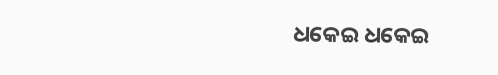ଧକେଇ ଧକେଇ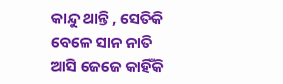କାନ୍ଦୁ ଥାନ୍ତି , ସେତିକି ବେଳେ ସାନ ନାତି ଆସି ଜେଜେ କାହିଁକି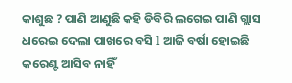କାଶୁଛ ? ପାଣି ଆଣୁଛି କହି ଡିବିରି ଲଗେଇ ପାଣି ଗ୍ଲାସ ଧରେଇ ଦେଲା ପାଖରେ ବସି l ଆଜି ବର୍ଷା ହୋଇଛି କରେଣ୍ଟ ଆସିବ ନାହିଁ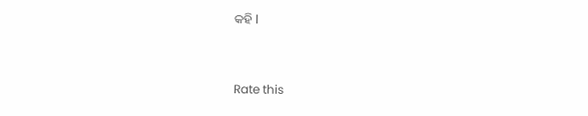କହି l


Rate this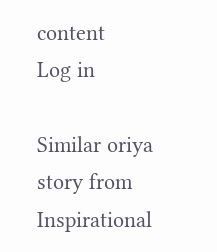content
Log in

Similar oriya story from Inspirational